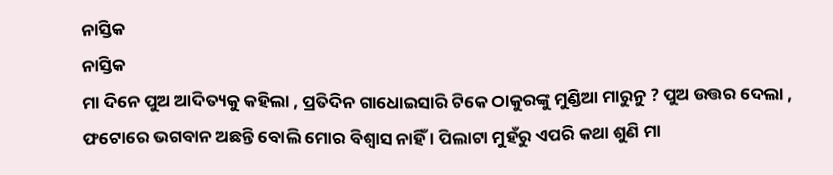ନାସ୍ତିକ
ନାସ୍ତିକ
ମା ଦିନେ ପୁଅ ଆଦିତ୍ୟକୁ କହିଲା , ପ୍ରତିଦିନ ଗାଧୋଇସାରି ଟିକେ ଠାକୁରଙ୍କୁ ମୁଣ୍ଡିଆ ମାରୁନୁ ? ପୁଅ ଉତ୍ତର ଦେଲା , ଫଟୋରେ ଭଗବାନ ଅଛନ୍ତି ବୋଲି ମୋର ବିଶ୍ୱାସ ନାହିଁ । ପିଲାଟା ମୁହଁରୁ ଏପରି କଥା ଶୁଣି ମା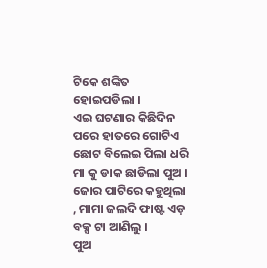ଟିକେ ଶଙ୍କିତ ହୋଇପଡିଲା ।
ଏଇ ଘଟଣାର କିଛିଦିନ ପରେ ହାତରେ ଗୋଟିଏ ଛୋଟ ବିଲେଇ ପିଲା ଧରି ମା କୁ ଡାକ ଛାଡିଲା ପୁଅ । ଜୋର ପାଟିରେ କହୁଥିଲା , ମାମା ଜଲଦି ଫାଷ୍ଟ ଏଡ଼ ବକ୍ସ ଟା ଆଣିଲୁ ।
ପୁଅ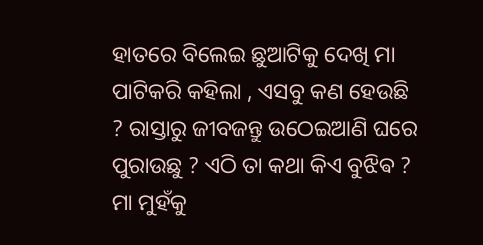ହାତରେ ବିଲେଇ ଛୁଆଟିକୁ ଦେଖି ମା ପାଟିକରି କହିଲା , ଏସବୁ କଣ ହେଉଛି ? ରାସ୍ତାରୁ ଜୀବଜନ୍ତୁ ଉଠେଇଆଣି ଘରେ ପୁରାଉଛୁ ? ଏଠି ତା କଥା କିଏ ବୁଝିଵ ?
ମା ମୁହଁକୁ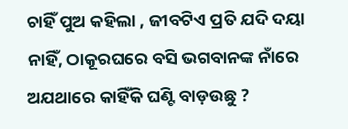ଚାହିଁ ପୁଅ କହିଲା , ଜୀବଟିଏ ପ୍ରତି ଯଦି ଦୟା ନାହିଁ, ଠାକୂରଘରେ ବସି ଭଗବାନଙ୍କ ନାଁରେ ଅଯଥାରେ କାହିଁକି ଘଣ୍ଟି ବାଡ଼ଉଛୁ ?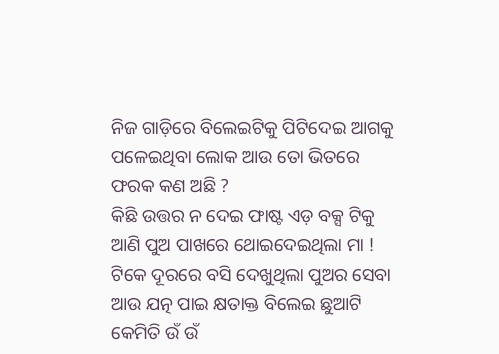ନିଜ ଗାଡ଼ିରେ ବିଲେଇଟିକୁ ପିଟିଦେଇ ଆଗକୁ ପଳେଇଥିବା ଲୋକ ଆଉ ତୋ ଭିତରେ ଫରକ କଣ ଅଛି ?
କିଛି ଉତ୍ତର ନ ଦେଇ ଫାଷ୍ଟ ଏଡ଼ ବକ୍ସ ଟିକୁ ଆଣି ପୁଅ ପାଖରେ ଥୋଇଦେଇଥିଲା ମା ! ଟିକେ ଦୂରରେ ବସି ଦେଖୁଥିଲା ପୁଅର ସେବା ଆଉ ଯତ୍ନ ପାଇ କ୍ଷତାକ୍ତ ବିଲେଇ ଛୁଆଟି କେମିତି ଉଁ ଉଁ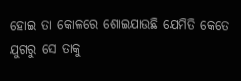ହୋଇ ତା କୋଳରେ ଶୋଇଯାଉଛି ଯେମିତି କେତେ ଯୁଗରୁ ସେ ତାକୁ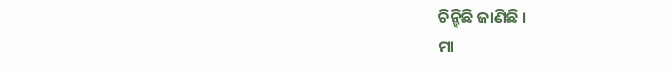ଚିନ୍ହିଛି ଜାଣିଛି ।
ମା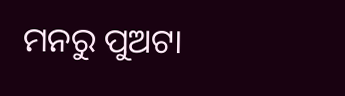ମନରୁ ପୁଅଟା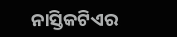ନାସ୍ତିକଟିଏର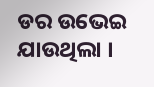ଡର ଉଭେଇ ଯାଉଥିଲା ।